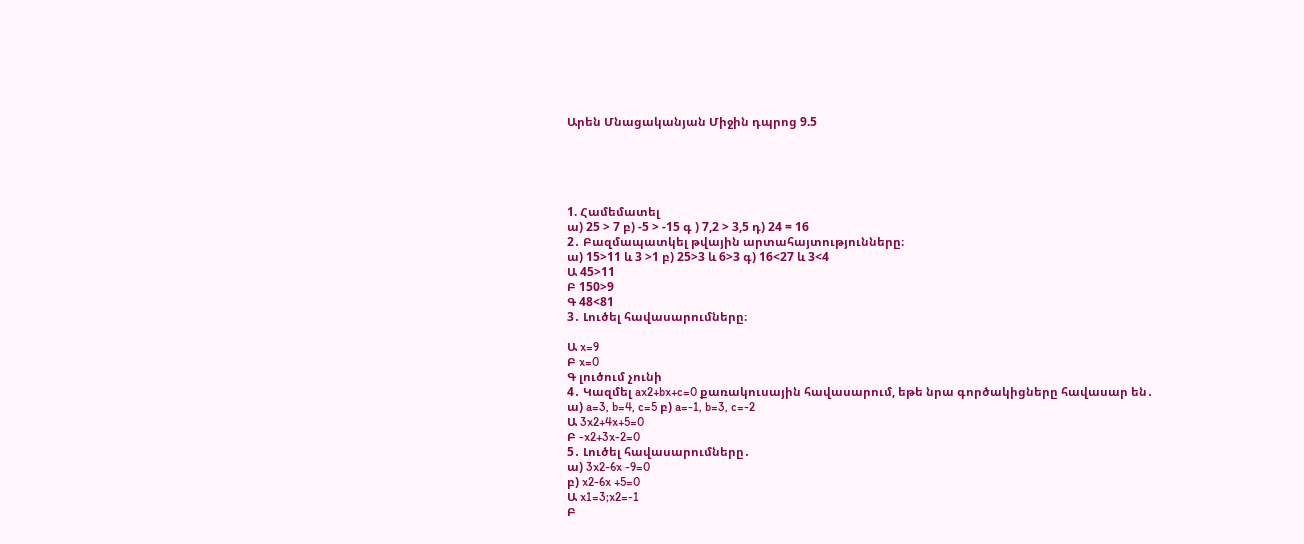Արեն Մնացականյան Միջին դպրոց 9.5





1. Համեմատել
ա) 25 > 7 բ) -5 > -15 գ ) 7,2 > 3,5 դ) 24 = 16
2․ Բազմապատկել թվային արտահայտությունները։
ա) 15>11 և 3 >1 բ) 25>3 և 6>3 գ) 16<27 և 3<4
Ա 45>11
Բ 150>9
Գ 48<81
3․ Լուծել հավասարումները։

Ա x=9
Բ x=0
Գ լուծում չունի
4․ Կազմել ax2+bx+c=0 քառակուսային հավասարում, եթե նրա գործակիցները հավասար են․
ա) a=3, b=4, c=5 բ) a=-1, b=3, c=-2
Ա 3x2+4x+5=0
Բ -x2+3x-2=0
5․ Լուծել հավասարումները․
ա) 3x2-6x -9=0
բ) x2-6x +5=0
Ա x1=3;x2=-1
Բ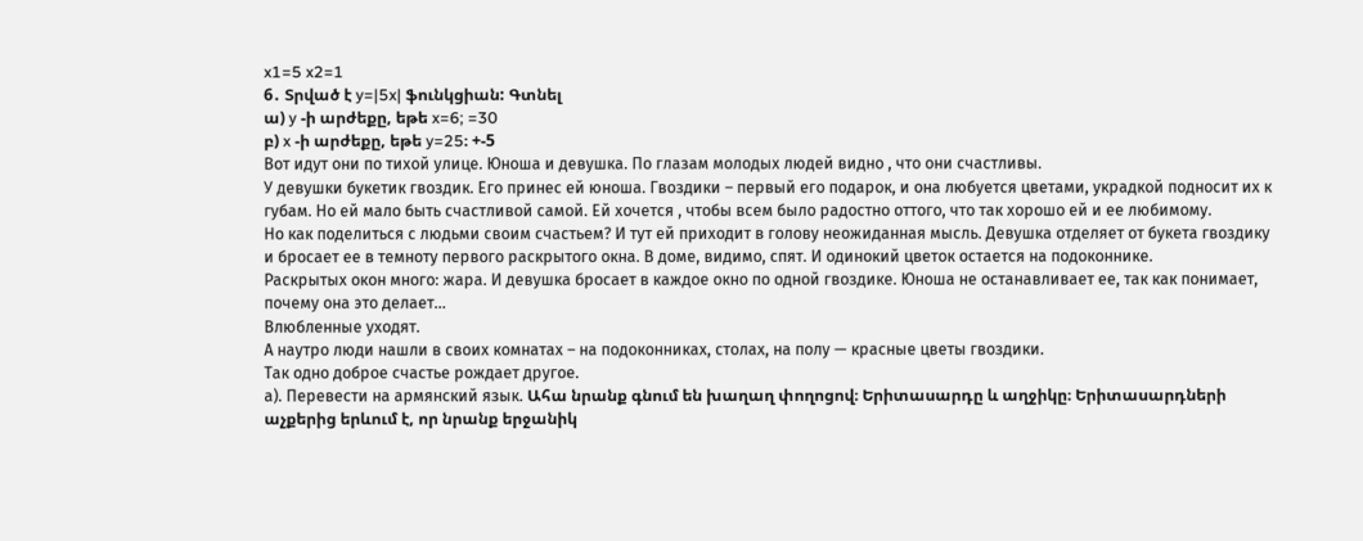x1=5 x2=1
6․ Տրված է y=|5x| ֆունկցիան: Գտնել
ա) y -ի արժեքը, եթե x=6; =30
բ) x -ի արժեքը, եթե y=25։ +-5
Вот идут они по тихой улице. Юноша и девушка. По глазам молодых людей видно , что они счастливы.
У девушки букетик гвоздик. Его принес ей юноша. Гвоздики – первый его подарок, и она любуется цветами, украдкой подносит их к губам. Но ей мало быть счастливой самой. Ей хочется , чтобы всем было радостно оттого, что так хорошо ей и ее любимому.
Но как поделиться с людьми своим счастьем? И тут ей приходит в голову неожиданная мысль. Девушка отделяет от букета гвоздику и бросает ее в темноту первого раскрытого окна. В доме, видимо, спят. И одинокий цветок остается на подоконнике.
Раскрытых окон много: жара. И девушка бросает в каждое окно по одной гвоздике. Юноша не останавливает ее, так как понимает, почему она это делает…
Влюбленные уходят.
А наутро люди нашли в своих комнатах – на подоконниках, столах, на полу — красные цветы гвоздики.
Так одно доброе счастье рождает другое.
а). Перевести на армянский язык. Ահա նրանք գնում են խաղաղ փողոցով։ Երիտասարդը և աղջիկը։ Երիտասարդների աչքերից երևում է, որ նրանք երջանիկ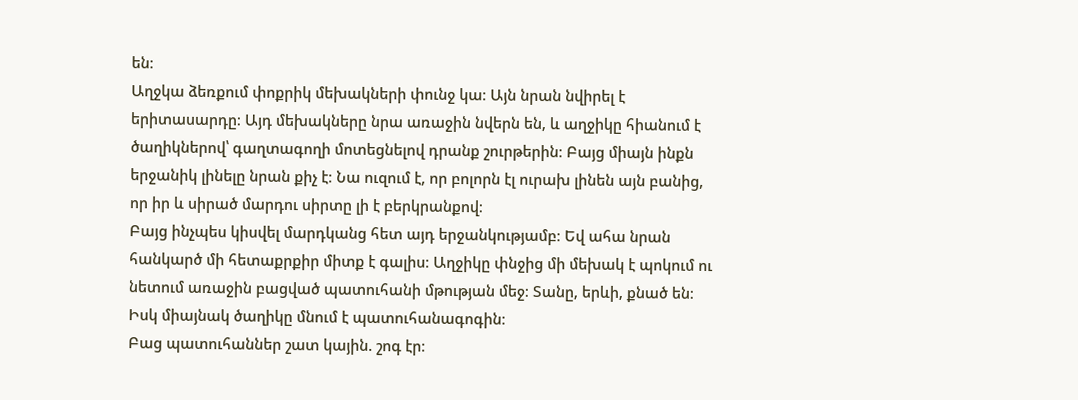են։
Աղջկա ձեռքում փոքրիկ մեխակների փունջ կա։ Այն նրան նվիրել է երիտասարդը։ Այդ մեխակները նրա առաջին նվերն են, և աղջիկը հիանում է ծաղիկներով՝ գաղտագողի մոտեցնելով դրանք շուրթերին։ Բայց միայն ինքն երջանիկ լինելը նրան քիչ է։ Նա ուզում է, որ բոլորն էլ ուրախ լինեն այն բանից, որ իր և սիրած մարդու սիրտը լի է բերկրանքով։
Բայց ինչպես կիսվել մարդկանց հետ այդ երջանկությամբ։ Եվ ահա նրան հանկարծ մի հետաքրքիր միտք է գալիս։ Աղջիկը փնջից մի մեխակ է պոկում ու նետում առաջին բացված պատուհանի մթության մեջ։ Տանը, երևի, քնած են։ Իսկ միայնակ ծաղիկը մնում է պատուհանագոգին։
Բաց պատուհաններ շատ կային. շոգ էր։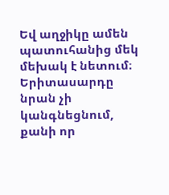Եվ աղջիկը ամեն պատուհանից մեկ մեխակ է նետում։ Երիտասարդը նրան չի կանգնեցնում, քանի որ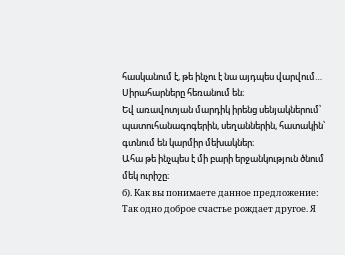հասկանում է, թե ինչու է նա այդպես վարվում…
Սիրահարները հեռանում են։
Եվ առավոտյան մարդիկ իրենց սենյակներում՝ պատուհանագոգերին, սեղաններին, հատակին՝ գտնում են կարմիր մեխակներ։
Ահա թե ինչպես է մի բարի երջանկություն ծնում մեկ ուրիշը։
б). Как вы понимаете данное предложение: Так одно доброе счастье рождает другое. Я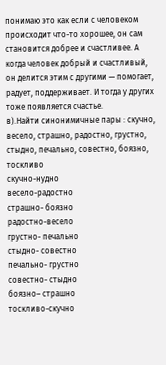понимаю это как если с человеком происходит что-то хорошее, он сам становится добрее и счастливее. А когда человек добрый и счастливый, он делится этим с другими — помогает, радует, поддерживает. И тогда у других тоже появляется счастье.
в).Найти синонимичные пары : скучно, весело, страшно, радостно, грустно, стыдно, печально, совестно, боязно, тоскливо
скучно-нудно
весело-радостно
страшно- боязно
радостно-весело
грустно- печально
стыдно- совестно
печально- грустно
совестно- стыдно
боязно– страшно
тоскливо-скучно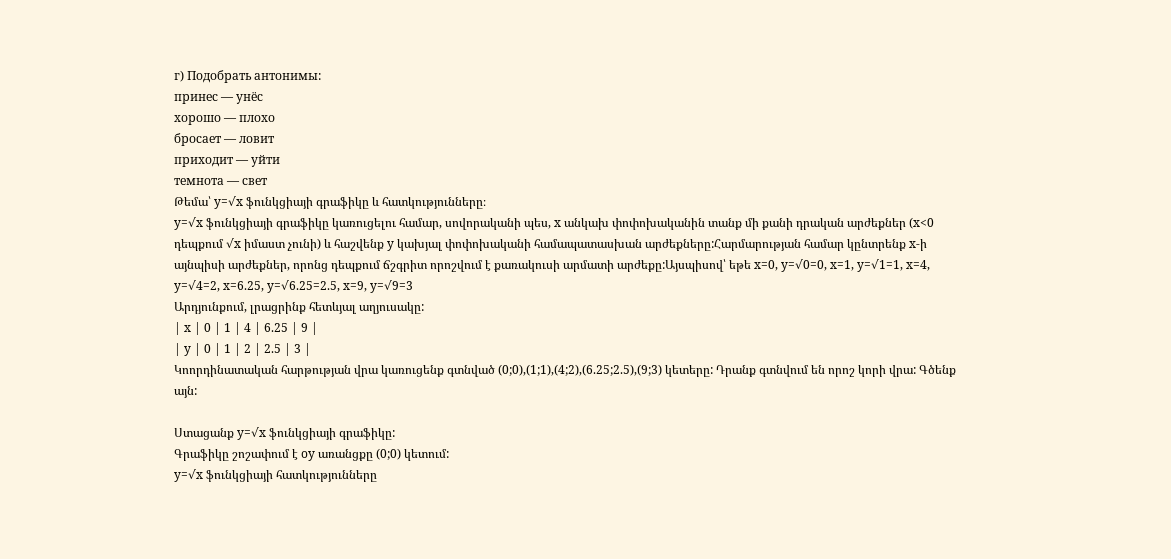г) Подобрать антонимы:
принес — унёс
хорошо — плохо
бросает — ловит
приходит — уйти
темнота — свет
Թեմա՝ y=√x ֆունկցիայի գրաֆիկը և հատկությունները։
y=√x ֆունկցիայի գրաֆիկը կառուցելու համար, սովորականի պես, x անկախ փոփոխականին տանք մի քանի դրական արժեքներ (x<0 դեպքում √x իմաստ չունի) և հաշվենք y կախյալ փոփոխականի համապատասխան արժեքները:Հարմարության համար կընտրենք x-ի այնպիսի արժեքներ, որոնց դեպքում ճշգրիտ որոշվում է քառակուսի արմատի արժեքը:Այսպիսով՝ եթե x=0, y=√0=0, x=1, y=√1=1, x=4, y=√4=2, x=6.25, y=√6.25=2.5, x=9, y=√9=3
Արդյունքում, լրացրինք հետևյալ աղյուսակը:
| x | 0 | 1 | 4 | 6.25 | 9 |
| y | 0 | 1 | 2 | 2.5 | 3 |
Կոորդինատական հարթության վրա կառուցենք գտնված (0;0),(1;1),(4;2),(6.25;2.5),(9;3) կետերը: Դրանք գտնվում են որոշ կորի վրա: Գծենք այն:

Ստացանք y=√x ֆունկցիայի գրաֆիկը:
Գրաֆիկը շոշափում է oy առանցքը (0;0) կետում:
y=√x ֆունկցիայի հատկությունները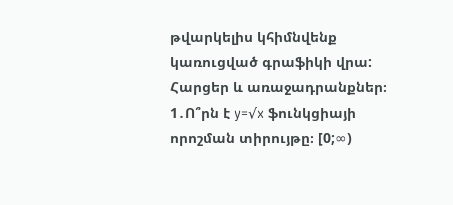թվարկելիս կհիմնվենք կառուցված գրաֆիկի վրա:
Հարցեր և առաջադրանքներ։
1․Ո՞րն է y=√x ֆունկցիայի որոշման տիրույթը։ [0;∞)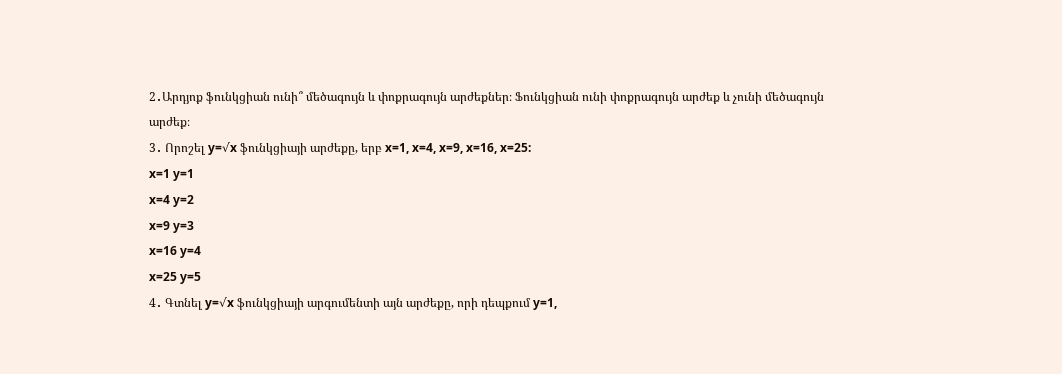2․Արդյոք ֆունկցիան ունի՞ մեծագույն և փոքրագույն արժեքներ։ Ֆունկցիան ունի փոքրագույն արժեք և չունի մեծագույն արժեք։
3․ Որոշել y=√x ֆունկցիայի արժեքը, երբ x=1, x=4, x=9, x=16, x=25:
x=1 y=1
x=4 y=2
x=9 y=3
x=16 y=4
x=25 y=5
4․ Գտնել y=√x ֆունկցիայի արգումենտի այն արժեքը, որի դեպքում y=1,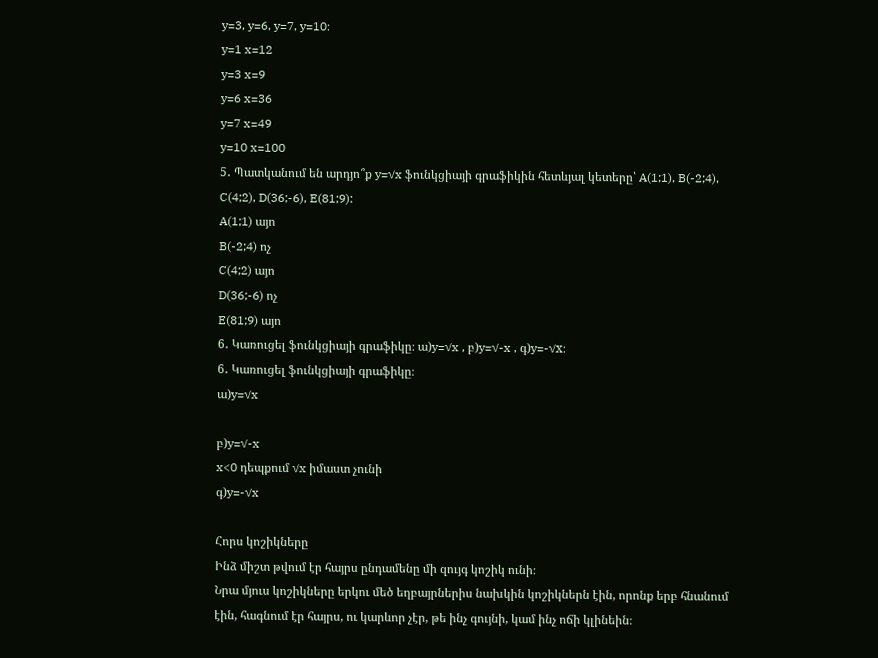y=3, y=6, y=7, y=10։
y=1 x=12
y=3 x=9
y=6 x=36
y=7 x=49
y=10 x=100
5․ Պատկանում են արդյո՞ք y=√x ֆունկցիայի գրաֆիկին հետևյալ կետերը՝ A(1;1), B(-2;4), C(4;2), D(36;-6), E(81;9):
A(1;1) այո
B(-2;4) ոչ
C(4;2) այո
D(36;-6) ոչ
E(81;9) այո
6․ Կառուցել ֆունկցիայի գրաֆիկը։ ա)y=√x , բ)y=√-x , գ)y=-√x։
6․ Կառուցել ֆունկցիայի գրաֆիկը։
ա)y=√x

բ)y=√-x
x<0 դեպքում √x իմաստ չունի
գ)y=-√x

Հորս կոշիկները
Ինձ միշտ թվում էր հայրս ընդամենը մի զույգ կոշիկ ունի։
Նրա մյուս կոշիկները երկու մեծ եղբայրներիս նախկին կոշիկներն էին, որոնք երբ հնանում էին, հագնում էր հայրս, ու կարևոր չէր, թե ինչ գույնի, կամ ինչ ոճի կլինեին։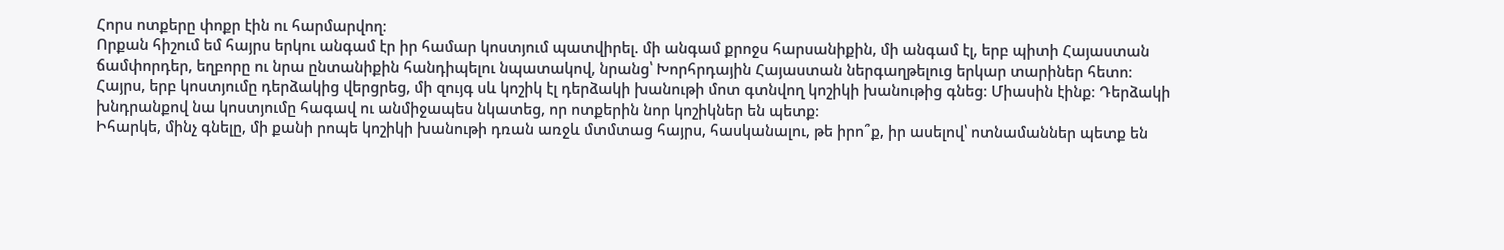Հորս ոտքերը փոքր էին ու հարմարվող։
Որքան հիշում եմ հայրս երկու անգամ էր իր համար կոստյում պատվիրել. մի անգամ քրոջս հարսանիքին, մի անգամ էլ, երբ պիտի Հայաստան ճամփորդեր, եղբորը ու նրա ընտանիքին հանդիպելու նպատակով, նրանց՝ Խորհրդային Հայաստան ներգաղթելուց երկար տարիներ հետո։
Հայրս, երբ կոստյումը դերձակից վերցրեց, մի զույգ սև կոշիկ էլ դերձակի խանութի մոտ գտնվող կոշիկի խանութից գնեց։ Միասին էինք։ Դերձակի խնդրանքով նա կոստյումը հագավ ու անմիջապես նկատեց, որ ոտքերին նոր կոշիկներ են պետք։
Իհարկե, մինչ գնելը, մի քանի րոպե կոշիկի խանութի դռան առջև մտմտաց հայրս, հասկանալու, թե իրո՞ք, իր ասելով՝ ոտնամաններ պետք են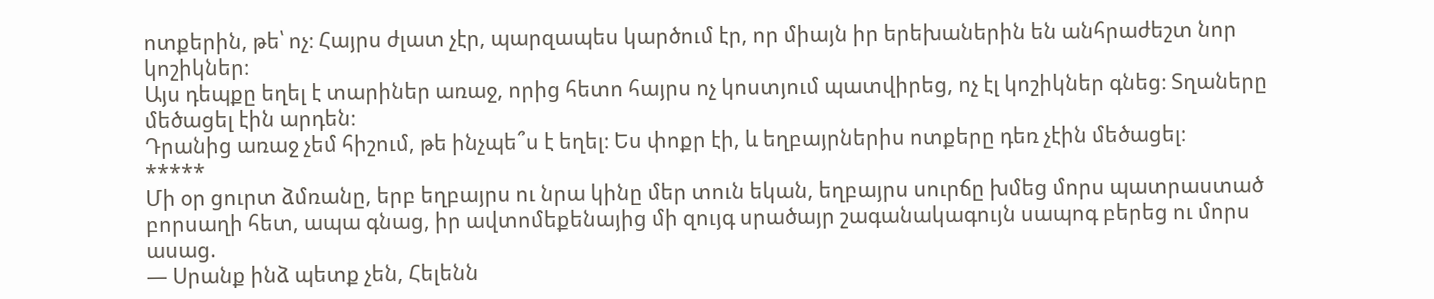ոտքերին, թե՝ ոչ։ Հայրս ժլատ չէր, պարզապես կարծում էր, որ միայն իր երեխաներին են անհրաժեշտ նոր կոշիկներ։
Այս դեպքը եղել է տարիներ առաջ, որից հետո հայրս ոչ կոստյում պատվիրեց, ոչ էլ կոշիկներ գնեց։ Տղաները մեծացել էին արդեն։
Դրանից առաջ չեմ հիշում, թե ինչպե՞ս է եղել։ Ես փոքր էի, և եղբայրներիս ոտքերը դեռ չէին մեծացել։
*****
Մի օր ցուրտ ձմռանը, երբ եղբայրս ու նրա կինը մեր տուն եկան, եղբայրս սուրճը խմեց մորս պատրաստած բորսաղի հետ, ապա գնաց, իր ավտոմեքենայից մի զույգ սրածայր շագանակագույն սապոգ բերեց ու մորս ասաց.
— Սրանք ինձ պետք չեն, Հելենն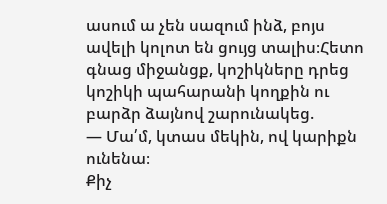ասում ա չեն սազում ինձ, բոյս ավելի կոլոտ են ցույց տալիս։Հետո գնաց միջանցք, կոշիկները դրեց կոշիկի պահարանի կողքին ու բարձր ձայնով շարունակեց.
— Մա՛մ, կտաս մեկին, ով կարիքն ունենա։
Քիչ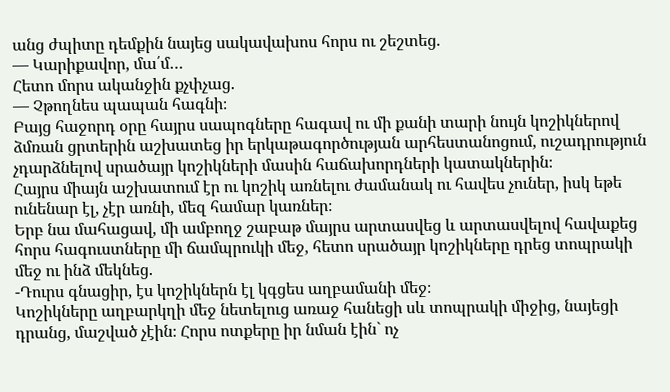անց ժպիտը դեմքին նայեց սակավախոս հորս ու շեշտեց.
— Կարիքավոր, մա՛մ…
Հետո մորս ականջին քչփչաց.
— Չթողնես պապան հագնի։
Բայց հաջորդ օրը հայրս սապոգները հագավ ու մի քանի տարի նույն կոշիկներով ձմռան ցրտերին աշխատեց իր երկաթագործության արհեստանոցում, ուշադրություն չդարձնելով սրածայր կոշիկների մասին հաճախորդների կատակներին։
Հայրս միայն աշխատում էր ու կոշիկ առնելու ժամանակ ու հավես չուներ, իսկ եթե ունենար էլ, չէր առնի, մեզ համար կառներ։
Երբ նա մահացավ, մի ամբողջ շաբաթ մայրս արտասվեց և արտասվելով հավաքեց հորս հագուստները մի ճամպրուկի մեջ, հետո սրածայր կոշիկները դրեց տոպրակի մեջ ու ինձ մեկնեց.
-Դուրս գնացիր, էս կոշիկներն էլ կգցես աղբամանի մեջ։
Կոշիկները աղբարկղի մեջ նետելուց առաջ հանեցի սև տոպրակի միջից, նայեցի դրանց, մաշված չէին։ Հորս ոտքերը իր նման էին` ոչ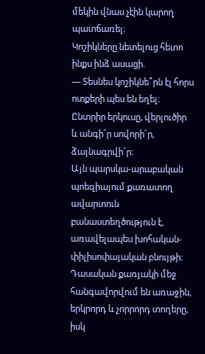մեկին վնաս չէին կարող պատճառել։
Կոշիկները նետելուց հետո ինքս ինձ ասացի.
— Տեսնես կոշիկնե՞րն էլ հորս ոտքերի պես են եղել։
Ընտրիր երկուսը, վերլուծիր և անգի՜ր սովորի՜ր, ձայնագրվի՜ր։
Այն պարսկա-արաբական պոեզիայում քառատող ավարտուն բանաստեղծություն է, առավելապես խոհական-փիլիսոփայական բնույթի։ Դասական քառյակի մեջ հանգավորվում են առաջին, երկրորդ և չորրորդ տողերը, իսկ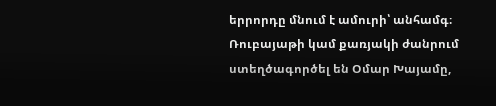երրորդը մնում է ամուրի՝ անհամգ։ Ռուբայաթի կամ քառյակի ժանրում ստեղծագործել են Օմար Խայամը,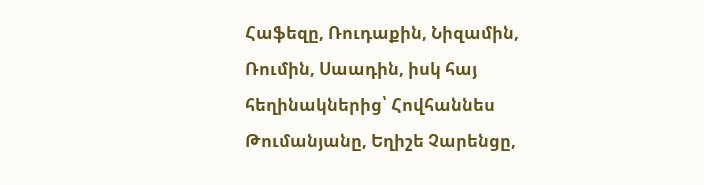Հաֆեզը, Ռուդաքին, Նիզամին, Ռումին, Սաադին, իսկ հայ հեղինակներից՝ Հովհաննես Թումանյանը, Եղիշե Չարենցը,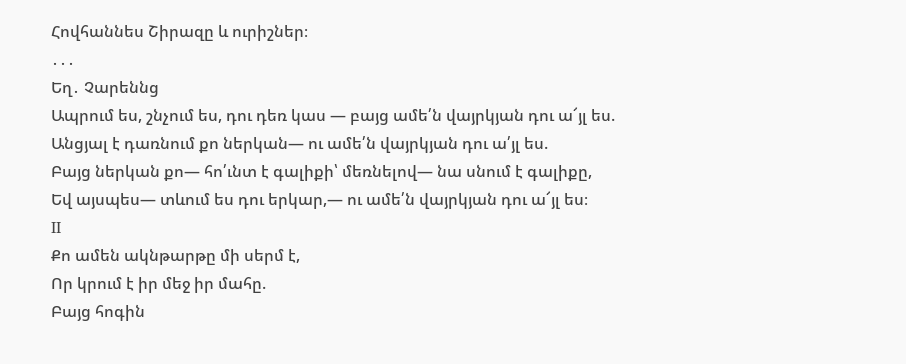Հովհաննես Շիրազը և ուրիշներ։
․․․
Եղ․ Չարեննց
Ապրում ես, շնչում ես, դու դեռ կաս — բայց ամե՛ն վայրկյան դու ա՜յլ ես.
Անցյալ է դառնում քո ներկան— ու ամե՛ն վայրկյան դու ա՛յլ ես.
Բայց ներկան քո— հո՛ւնտ է գալիքի՝ մեռնելով— նա սնում է գալիքը,
Եվ այսպես— տևում ես դու երկար,— ու ամե՛ն վայրկյան դու ա՜յլ ես։
II
Քո ամեն ակնթարթը մի սերմ է,
Որ կրում է իր մեջ իր մահը.
Բայց հոգին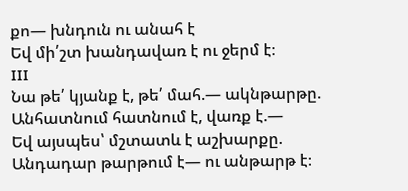քո— խնդուն ու անահ է
Եվ մի՛շտ խանդավառ է ու ջերմ է։
III
Նա թե՛ կյանք է, թե՛ մահ.— ակնթարթը.
Անհատնում հատնում է, վառք է.—
Եվ այսպես՝ մշտատև է աշխարքը.
Անդադար թարթում է— ու անթարթ է։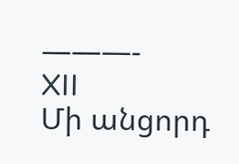———-
XII
Մի անցորդ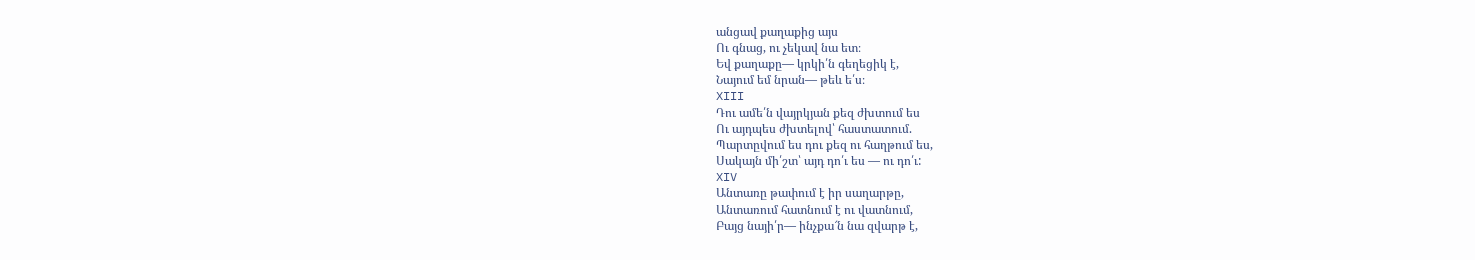անցավ քաղաքից այս
Ու գնաց, ու չեկավ նա ետ։
Եվ քաղաքը— կրկի՛ն գեղեցիկ է,
Նայում եմ նրան— թեև ե՛ս։
XIII
Դու ամե՛ն վայրկյան քեզ ժխտում ես
Ու այդպես ժխտելով՝ հաստատում.
Պարտըվում ես դու քեզ ու հաղթում ես,
Սակայն մի՛շտ՝ այդ դո՛ւ ես — ու դո՛ւ:
XIV
Անտառը թափում է իր սաղարթը,
Անտառում հատնում է ու վատնում,
Բայց նայի՛ր— ինչքա՜ն նա զվարթ է,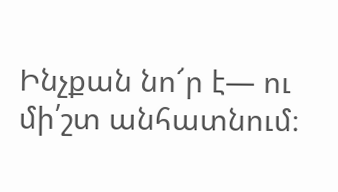Ինչքան նո՜ր է— ու մի՛շտ անհատնում։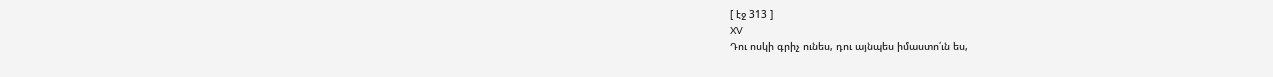[ էջ 313 ]
XV
Դու ոսկի գրիչ ունես, դու այնպես իմաստո՛ւն ես,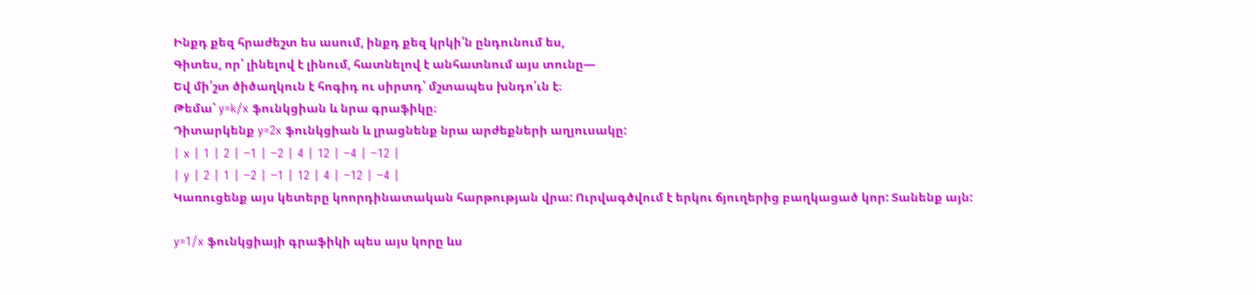Ինքդ քեզ հրաժեշտ ես ասում, ինքդ քեզ կրկի՛ն ընդունում ես,
Գիտես, որ՝ լինելով է լինում, հատնելով է անհատնում այս տունը—
Եվ մի՛շտ ծիծաղկուն է հոգիդ ու սիրտդ՝ մշտապես խնդո՛ւն է։
Թեմա՝ y=k/x ֆունկցիան և նրա գրաֆիկը։
Դիտարկենք y=2x ֆունկցիան և լրացնենք նրա արժեքների աղյուսակը:
| x | 1 | 2 | −1 | −2 | 4 | 12 | −4 | −12 |
| y | 2 | 1 | −2 | −1 | 12 | 4 | −12 | −4 |
Կառուցենք այս կետերը կոորդինատական հարթության վրա: Ուրվագծվում է երկու ճյուղերից բաղկացած կոր: Տանենք այն:

y=1/x ֆունկցիայի գրաֆիկի պես այս կորը ևս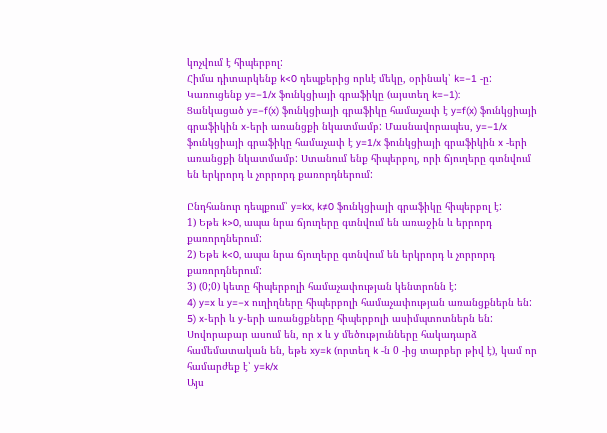կոչվում է հիպերբոլ:
Հիմա դիտարկենք k<0 դեպքերից որևէ մեկը, օրինակ՝ k=−1 -ը:
Կառուցենք y=−1/x ֆունկցիայի գրաֆիկը (այստեղ k=−1):
Ցանկացած y=−f(x) ֆունկցիայի գրաֆիկը համաչափ է y=f(x) ֆունկցիայի գրաֆիկին x-երի առանցքի նկատմամբ: Մասնավորապես, y=−1/x ֆունկցիայի գրաֆիկը համաչափ է y=1/x ֆունկցիայի գրաֆիկին x -երի առանցքի նկատմամբ: Ստանում ենք հիպերբոլ, որի ճյուղերը գտնվում են երկրորդ և չորրորդ քառորդներում:

Ընդհանուր դեպքում՝ y=kx, k≠0 ֆունկցիայի գրաֆիկը հիպերբոլ է:
1) Եթե k>0, ապա նրա ճյուղերը գտնվում են առաջին և երրորդ քառորդներում:
2) Եթե k<0, ապա նրա ճյուղերը գտնվում են երկրորդ և չորրորդ քառորդներում:
3) (0;0) կետը հիպերբոլի համաչափության կենտրոնն է:
4) y=x և y=−x ուղիղները հիպերբոլի համաչափության առանցքներն են:
5) x-երի և y-երի առանցքները հիպերբոլի ասիմպտոտներն են:
Սովորաբար ասում են, որ x և y մեծությունները հակադարձ համեմատական են, եթե xy=k (որտեղ k -ն 0 -ից տարբեր թիվ է), կամ որ համարժեք է՝ y=k/x
Այս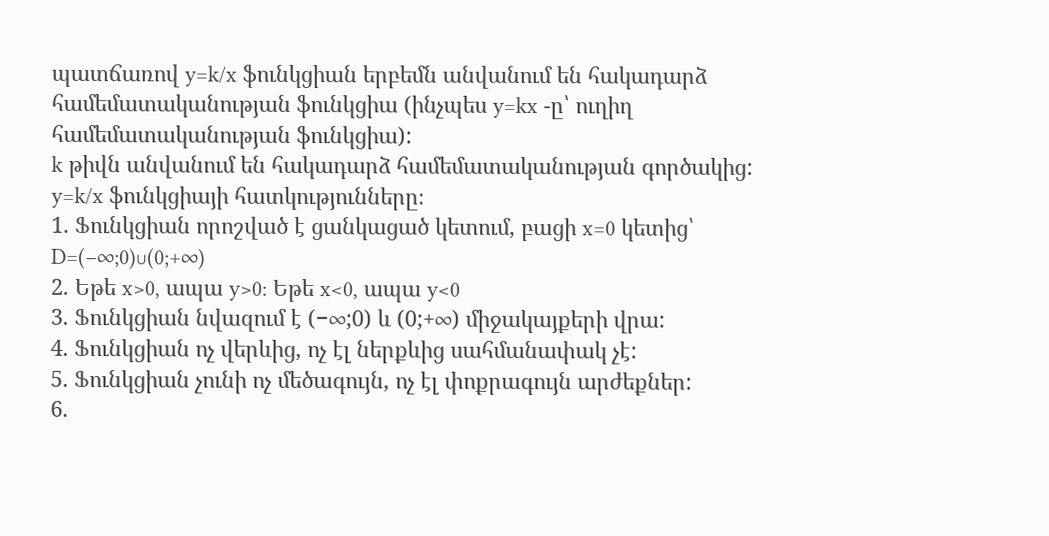պատճառով y=k/x ֆունկցիան երբեմն անվանում են հակադարձ համեմատականության ֆունկցիա (ինչպես y=kx -ը՝ ուղիղ համեմատականության ֆունկցիա):
k թիվն անվանում են հակադարձ համեմատականության գործակից:
y=k/x ֆունկցիայի հատկությունները։
1. Ֆունկցիան որոշված է ցանկացած կետում, բացի x=0 կետից՝ D=(−∞;0)∪(0;+∞)
2. Եթե x>0, ապա y>0: Եթե x<0, ապա y<0
3. Ֆունկցիան նվազում է (−∞;0) և (0;+∞) միջակայքերի վրա:
4. Ֆունկցիան ոչ վերևից, ոչ էլ ներքևից սահմանափակ չէ:
5. Ֆունկցիան չունի ոչ մեծագույն, ոչ էլ փոքրագույն արժեքներ:
6.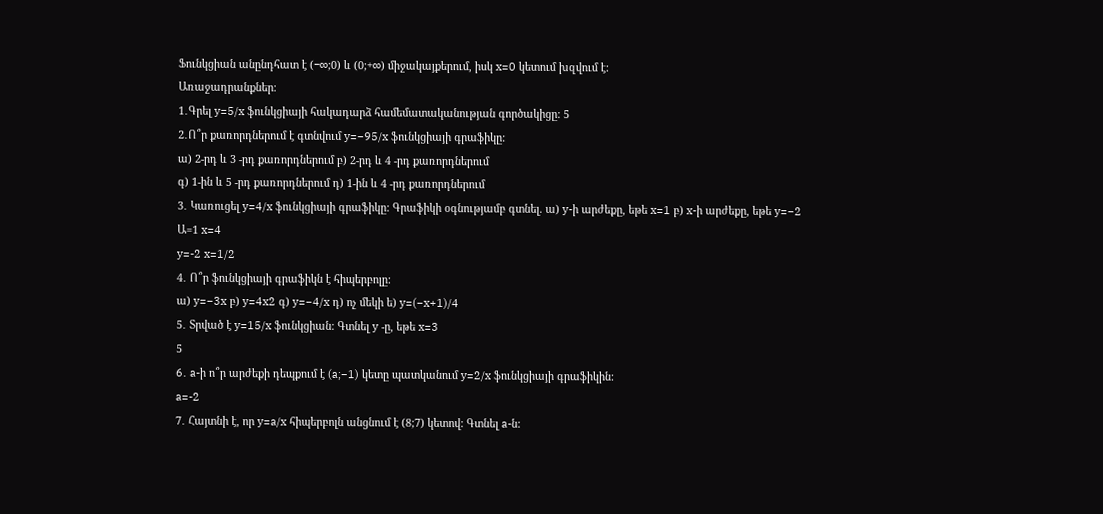Ֆունկցիան անընդհատ է (−∞;0) և (0;+∞) միջակայքերում, իսկ x=0 կետում խզվում է:
Առաջադրանքներ։
1․Գրել y=5/x ֆունկցիայի հակադարձ համեմատականության գործակիցը: 5
2․Ո՞ր քառորդներում է գտնվում y=−95/x ֆունկցիայի գրաֆիկը:
ա) 2-րդ և 3 -րդ քառորդներում բ) 2-րդ և 4 -րդ քառորդներում
գ) 1-ին և 5 -րդ քառորդներում դ) 1-ին և 4 -րդ քառորդներում
3․ Կառուցել y=4/x ֆունկցիայի գրաֆիկը: Գրաֆիկի օգնությամբ գտնել. ա) y-ի արժեքը, եթե x=1 բ) x-ի արժեքը, եթե y=−2
Ա=1 x=4
y=-2 x=1/2
4․ Ո՞ր ֆունկցիայի գրաֆիկն է հիպերբոլը:
ա) y=−3x բ) y=4x2 գ) y=−4/x դ) ոչ մեկի ե) y=(−x+1)/4
5․ Տրված է y=15/x ֆունկցիան: Գտնել y -ը, եթե x=3
5
6․ a-ի ո՞ր արժեքի դեպքում է (a;−1) կետը պատկանում y=2/x ֆունկցիայի գրաֆիկին:
a=-2
7․ Հայտնի է, որ y=a/x հիպերբոլն անցնում է (8;7) կետով: Գտնել a-ն: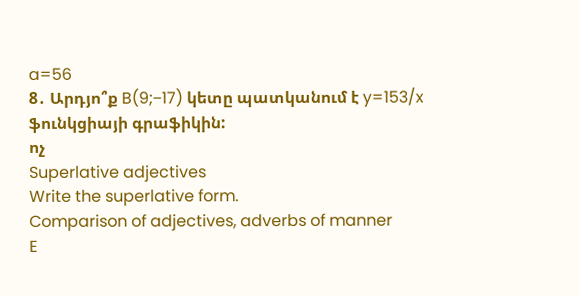a=56
8․ Արդյո՞ք B(9;−17) կետը պատկանում է y=153/x ֆունկցիայի գրաֆիկին:
ոչ
Superlative adjectives
Write the superlative form.
Comparison of adjectives, adverbs of manner
E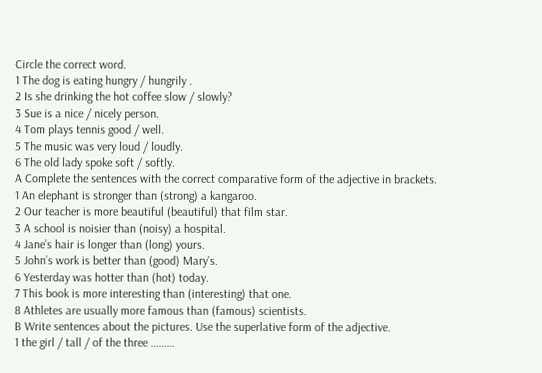Circle the correct word.
1 The dog is eating hungry / hungrily .
2 Is she drinking the hot coffee slow / slowly?
3 Sue is a nice / nicely person.
4 Tom plays tennis good / well.
5 The music was very loud / loudly.
6 The old lady spoke soft / softly.
A Complete the sentences with the correct comparative form of the adjective in brackets.
1 An elephant is stronger than (strong) a kangaroo.
2 Our teacher is more beautiful (beautiful) that film star.
3 A school is noisier than (noisy) a hospital.
4 Jane’s hair is longer than (long) yours.
5 John’s work is better than (good) Mary’s.
6 Yesterday was hotter than (hot) today.
7 This book is more interesting than (interesting) that one.
8 Athletes are usually more famous than (famous) scientists.
B Write sentences about the pictures. Use the superlative form of the adjective.
1 the girl / tall / of the three ………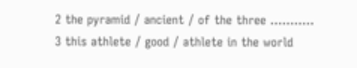2 the pyramid / ancient / of the three ………..
3 this athlete / good / athlete in the world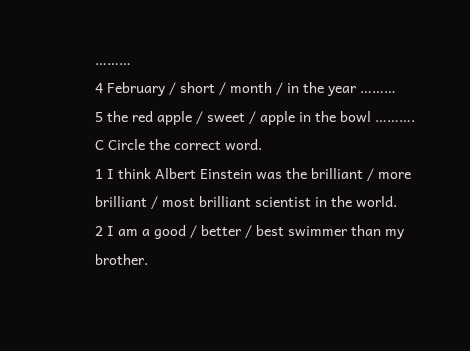………
4 February / short / month / in the year ………
5 the red apple / sweet / apple in the bowl ……….
C Circle the correct word.
1 I think Albert Einstein was the brilliant / more brilliant / most brilliant scientist in the world.
2 I am a good / better / best swimmer than my brother.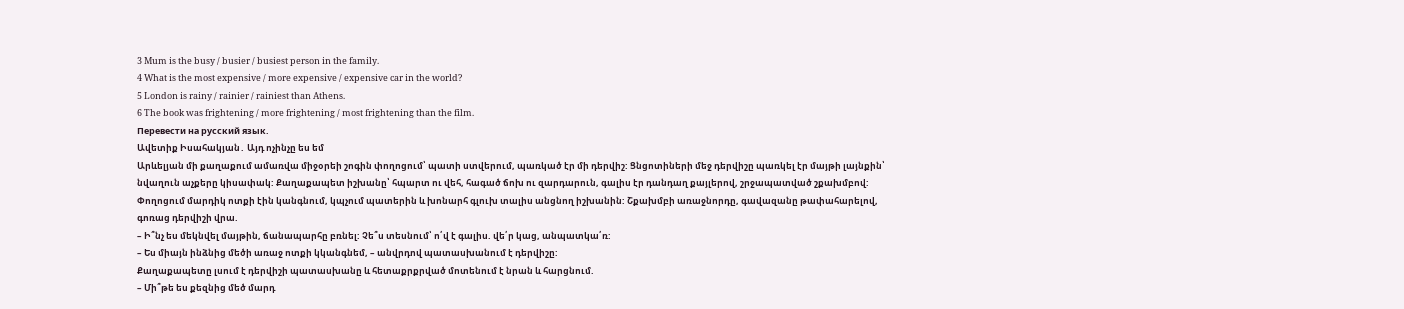3 Mum is the busy / busier / busiest person in the family.
4 What is the most expensive / more expensive / expensive car in the world?
5 London is rainy / rainier / rainiest than Athens.
6 The book was frightening / more frightening / most frightening than the film.
Перевести на русский язык.
Ավետիք Իսահակյան․ Այդ ոչինչը ես եմ
Արևելյան մի քաղաքում ամառվա միջօրեի շոգին փողոցում՝ պատի ստվերում, պառկած էր մի դերվիշ: Ցնցոտիների մեջ դերվիշը պառկել էր մայթի լայնքին՝ նվաղուն աչքերը կիսափակ: Քաղաքապետ իշխանը՝ հպարտ ու վեհ, հագած ճոխ ու զարդարուն, գալիս էր դանդաղ քայլերով, շրջապատված շքախմբով: Փողոցում մարդիկ ոտքի էին կանգնում, կպչում պատերին և խոնարհ գլուխ տալիս անցնող իշխանին: Շքախմբի առաջնորդը, գավազանը թափահարելով, գոռաց դերվիշի վրա.
– Ի՞նչ ես մեկնվել մայթին, ճանապարհը բռնել: Չե՞ս տեսնում՝ ո՛վ է գալիս. վե՛ր կաց, անպատկա՛ռ:
– Ես միայն ինձնից մեծի առաջ ոտքի կկանգնեմ, – անվրդով պատասխանում է դերվիշը:
Քաղաքապետը լսում է դերվիշի պատասխանը և հետաքրքրված մոտենում է նրան և հարցնում.
– Մի՞թե ես քեզնից մեծ մարդ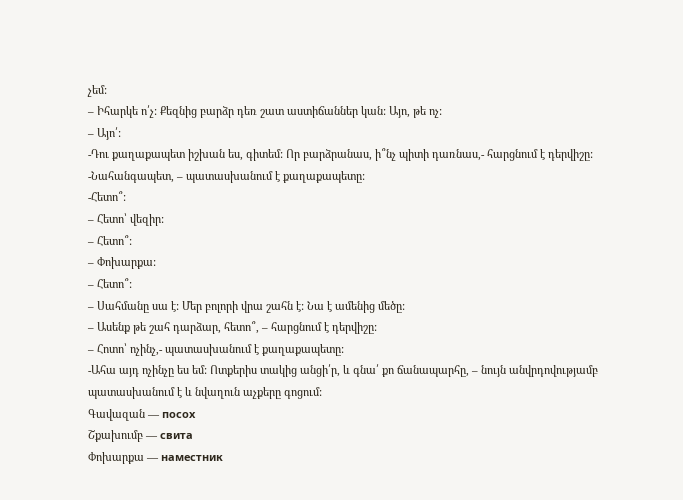չեմ:
– Իհարկե ո՛չ: Քեզնից բարձր դեռ շատ աստիճաններ կան: Այո, թե ոչ:
– Այո՛:
-Դու քաղաքապետ իշխան ես, գիտեմ: Որ բարձրանաս, ի՞նչ պիտի դառնաս,- հարցնում է դերվիշը:
-Նահանգապետ, – պատասխանում է քաղաքապետը:
-Հետո՞:
– Հետո՝ վեզիր:
– Հետո՞:
– Փոխարքա:
– Հետո՞:
– Սահմանը սա է: Մեր բոլորի վրա շահն է: Նա է ամենից մեծը:
– Ասենք թե շահ դարձար, հետո՞, – հարցնում է դերվիշը:
– Հոտո՝ ոչինչ,- պատասխանում է քաղաքապետը:
-Ահա այդ ոչինչը ես եմ: Ոտքերիս տակից անցի՛ր, և գնա՛ քո ճանապարհը, – նույն անվրդովությամբ պատասխանում է և նվաղուն աչքերը գոցում:
Գավազան — посох
Շքախումբ — свита
Փոխարքա — наместник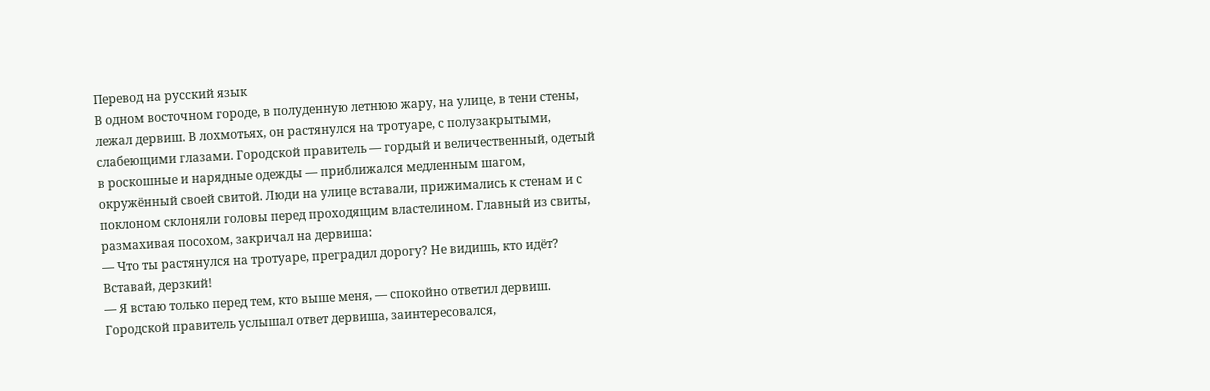Перевод на русский язык
В одном восточном городе, в полуденную летнюю жару, на улице, в тени стены, лежал дервиш. В лохмотьях, он растянулся на тротуаре, с полузакрытыми, слабеющими глазами. Городской правитель — гордый и величественный, одетый в роскошные и нарядные одежды — приближался медленным шагом, окружённый своей свитой. Люди на улице вставали, прижимались к стенам и с поклоном склоняли головы перед проходящим властелином. Главный из свиты, размахивая посохом, закричал на дервиша:
— Что ты растянулся на тротуаре, преградил дорогу? Не видишь, кто идёт? Вставай, дерзкий!
— Я встаю только перед тем, кто выше меня, — спокойно ответил дервиш.
Городской правитель услышал ответ дервиша, заинтересовался,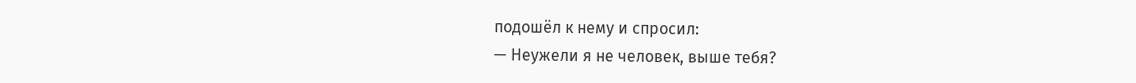подошёл к нему и спросил:
— Неужели я не человек, выше тебя?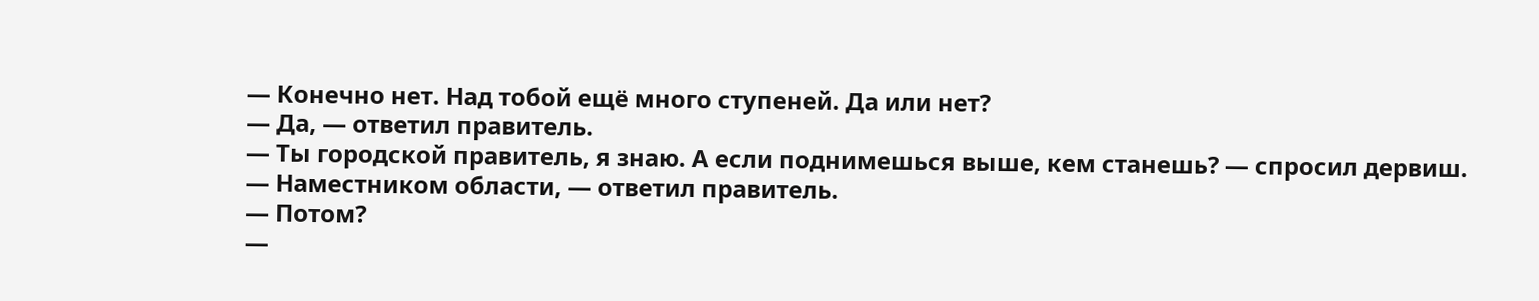— Конечно нет. Над тобой ещё много ступеней. Да или нет?
— Да, — ответил правитель.
— Ты городской правитель, я знаю. А если поднимешься выше, кем станешь? — спросил дервиш.
— Наместником области, — ответил правитель.
— Потом?
—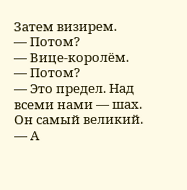Затем визирем.
— Потом?
— Вице-королём.
— Потом?
— Это предел. Над всеми нами — шах. Он самый великий.
— А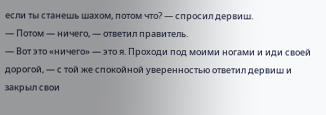если ты станешь шахом, потом что? — спросил дервиш.
— Потом — ничего, — ответил правитель.
— Вот это «ничего» — это я. Проходи под моими ногами и иди своей дорогой, — с той же спокойной уверенностью ответил дервиш и закрыл свои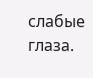слабые глаза.